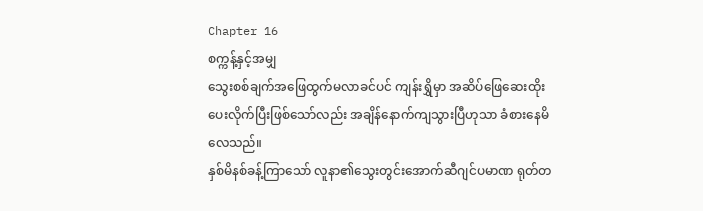Chapter 16
စက္ကန့်နှင့်အမျှ
သွေးစစ်ချက်အဖြေထွက်မလာခင်ပင် ကျန်းရွှိမှာ အဆိပ်ဖြေဆေးထိုးပေးလိုက်ပြီးဖြစ်သော်လည်း အချိန်နောက်ကျသွားပြီဟုသာ ခံစားနေမိလေသည်။
နှစ်မိနစ်ခန့်ကြာသော် လူနာ၏သွေးတွင်းအောက်ဆီဂျင်ပမာဏ ရုတ်တ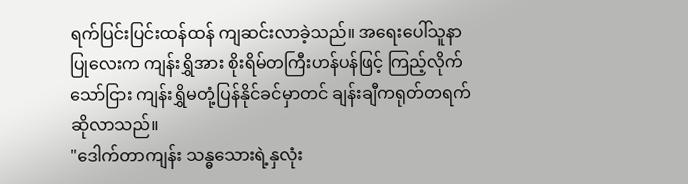ရက်ပြင်းပြင်းထန်ထန် ကျဆင်းလာခဲ့သည်။ အရေးပေါ်သူနာပြုလေးက ကျန်းရွှိအား စိုးရိမ်တကြီးဟန်ပန်ဖြင့် ကြည့်လိုက်သော်ငြား ကျန်းရွှိမတုံ့ပြန်နိုင်ခင်မှာတင် ချန်းချီကရုတ်တရက်ဆိုလာသည်။
"ဒေါက်တာကျန်း သန္ဓသေားရဲ့နှလုံး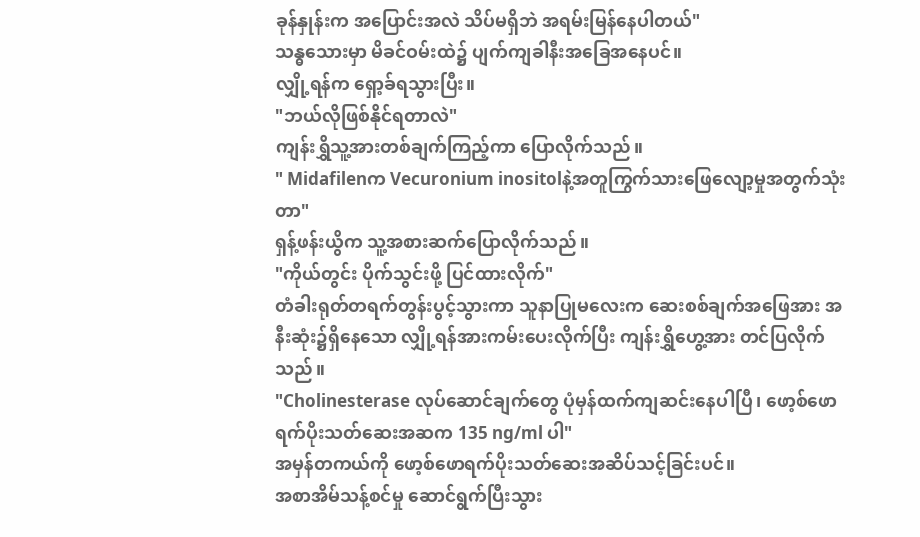ခုန်နှုန်းက အပြောင်းအလဲ သိပ်မရှိဘဲ အရမ်းမြန်နေပါတယ်"
သန္ဓသေားမှာ မိခင်ဝမ်းထဲ၌ ပျက်ကျခါနီးအခြေအနေပင်။
လျှို့ရန်က ရှော့ခ်ရသွားပြီး။
"ဘယ်လိုဖြစ်နိုင်ရတာလဲ"
ကျန်းရွှိသူ့အားတစ်ချက်ကြည့်ကာ ပြောလိုက်သည်။
" Midafilenက Vecuronium inositolနဲ့အတူကြွက်သားဖြေလျော့မှုအတွက်သုံးတာ"
ရှန့်ဖန်းယွိက သူ့အစားဆက်ပြောလိုက်သည်။
"ကိုယ်တွင်း ပိုက်သွင်းဖို့ ပြင်ထားလိုက်"
တံခါးရုတ်တရက်တွန်းပွင့်သွားကာ သူနာပြုမလေးက ဆေးစစ်ချက်အဖြေအား အနီးဆုံး၌ရှိနေသော လျှို့ရန်အားကမ်းပေးလိုက်ပြီး ကျန်းရွှိဟွေ့အား တင်ပြလိုက်သည်။
"Cholinesterase လုပ်ဆောင်ချက်တွေ ပုံမှန်ထက်ကျဆင်းနေပါပြီ၊ ဖော့စ်ဖောရက်ပိုးသတ်ဆေးအဆက 135 ng/ml ပါ"
အမှန်တကယ်ကို ဖော့စ်ဖောရက်ပိုးသတ်ဆေးအဆိပ်သင့်ခြင်းပင်။
အစာအိမ်သန့်စင်မှု ဆောင်ရွက်ပြီးသွား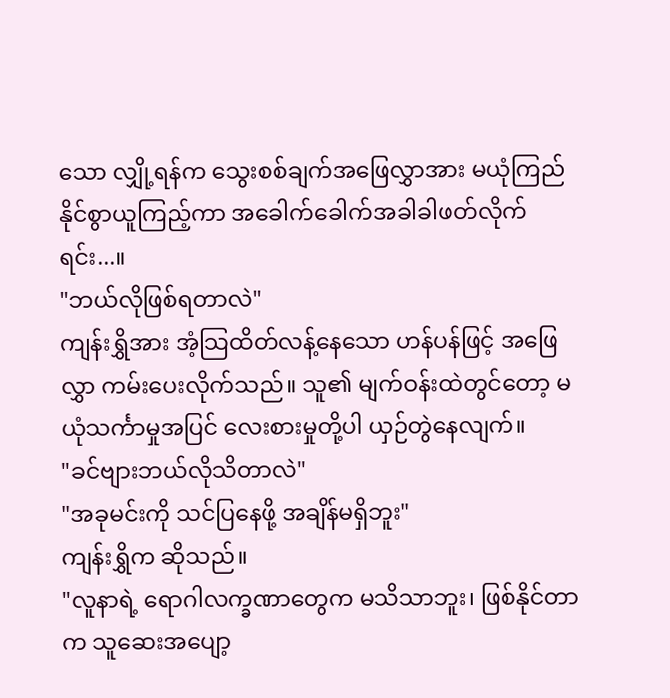သော လျှို့ရန်က သွေးစစ်ချက်အဖြေလွှာအား မယုံကြည်နိုင်စွာယူကြည့်ကာ အခေါက်ခေါက်အခါခါဖတ်လိုက်ရင်း...။
"ဘယ်လိုဖြစ်ရတာလဲ"
ကျန်းရွှိအား အံ့သြထိတ်လန့်နေသော ဟန်ပန်ဖြင့် အဖြေလွှာ ကမ်းပေးလိုက်သည်။ သူ၏ မျက်ဝန်းထဲတွင်တော့ မယုံသင်္ကာမှုအပြင် လေးစားမှုတို့ပါ ယှဉ်တွဲနေလျက်။
"ခင်ဗျားဘယ်လိုသိတာလဲ"
"အခုမင်းကို သင်ပြနေဖို့ အချိန်မရှိဘူး"
ကျန်းရွှိက ဆိုသည်။
"လူနာရဲ့ ရောဂါလက္ခဏာတွေက မသိသာဘူး၊ ဖြစ်နိုင်တာက သူဆေးအပျော့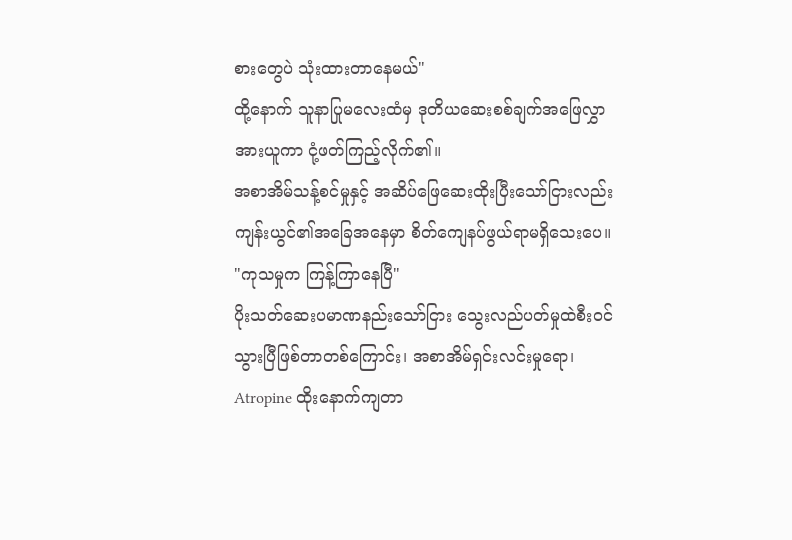စားတွေပဲ သုံးထားတာနေမယ်"
ထို့နောက် သူနာပြုမလေးထံမှ ဒုတိယဆေးစစ်ချက်အဖြေလွှာအားယူကာ ငုံ့ဖတ်ကြည့်လိုက်၏။
အစာအိမ်သန့်စင်မှုနှင့် အဆိပ်ဖြေဆေးထိုးပြီးသော်ငြားလည်း ကျန်းယွင်၏အခြေအနေမှာ စိတ်ကျေနပ်ဖွယ်ရာမရှိသေးပေ။
"ကုသမှုက ကြန့်ကြာနေပြီ"
ပိုးသတ်ဆေးပမာဏနည်းသော်ငြား သွေးလည်ပတ်မှုထဲစီးဝင်သွားပြီဖြစ်တာတစ်ကြောင်း၊ အစာအိမ်ရှင်းလင်းမှုရော၊ Atropine ထိုးနောက်ကျတာ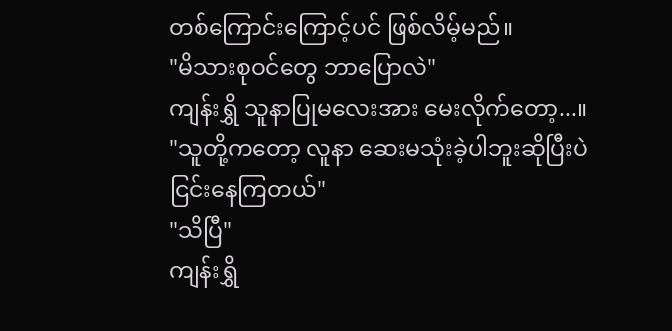တစ်ကြောင်းကြောင့်ပင် ဖြစ်လိမ့်မည်။
"မိသားစုဝင်တွေ ဘာပြောလဲ"
ကျန်းရွှိ သူနာပြုမလေးအား မေးလိုက်တော့...။
"သူတို့ကတော့ လူနာ ဆေးမသုံးခဲ့ပါဘူးဆိုပြီးပဲ ငြင်းနေကြတယ်"
"သိပြီ"
ကျန်းရွှိ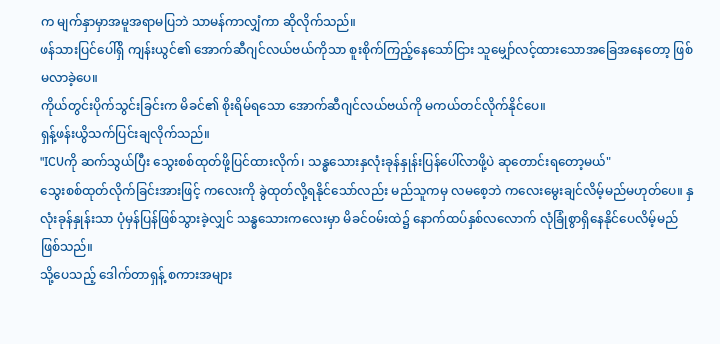က မျက်နှာမှာအမူအရာမပြဘဲ သာမန်ကာလျှံကာ ဆိုလိုက်သည်။
ဖန်သားပြင်ပေါ်ရှိ ကျန်းယွင်၏ အောက်ဆီဂျင်လယ်ဗယ်ကိုသာ စူးစိုက်ကြည့်နေသော်ငြား သူမျှော်လင့်ထားသောအခြေအနေတော့ ဖြစ်မလာခဲ့ပေ။
ကိုယ်တွင်းပိုက်သွင်းခြင်းက မိခင်၏ စိုးရိမ်ရသော အောက်ဆီဂျင်လယ်ဗယ်ကို မကယ်တင်လိုက်နိုင်ပေ။
ရှန့်ဖန်းယွိသက်ပြင်းချလိုက်သည်။
"ICUကို ဆက်သွယ်ပြီး သွေးစစ်ထုတ်ဖို့ပြင်ထားလိုက်၊ သန္ဓသေားနှလုံးခုန်နှုန်းပြန်ပေါ်လာဖို့ပဲ ဆုတောင်းရတော့မယ်"
သွေးစစ်ထုတ်လိုက်ခြင်းအားဖြင့် ကလေးကို ခွဲထုတ်လို့ရနိုင်သော်လည်း မည်သူကမှ လမစေ့ဘဲ ကလေးမွေးချင်လိမ့်မည်မဟုတ်ပေ။ နှလုံးခုန်နှုန်းသာ ပုံမှန်ပြန်ဖြစ်သွားခဲ့လျှင် သန္ဓသေားကလေးမှာ မိခင်ဝမ်းထဲ၌ နောက်ထပ်နှစ်လလောက် လုံခြုံစွာရှိနေနိုင်ပေလိမ့်မည်ဖြစ်သည်။
သို့ပေသည့် ဒေါက်တာရှန့် စကားအများ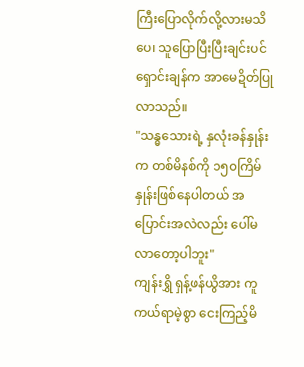ကြီးပြောလိုက်လို့လားမသိပေ၊ သူပြောပြီးပြီးချင်းပင် ရှောင်းချန်က အာမေဍိတ်ပြုလာသည်။
"သန္ဓသေားရဲ့ နှလုံးခန်နှုန်းက တစ်မိနစ်ကို ၁၅၀ကြိမ်နှုန်းဖြစ်နေပါတယ် အပြောင်းအလဲလည်း ပေါ်မလာတော့ပါဘူး"
ကျန်းရွှိ ရှန့်ဖန်ယွိအား ကူကယ်ရာမဲ့စွာ ငေးကြည့်မိ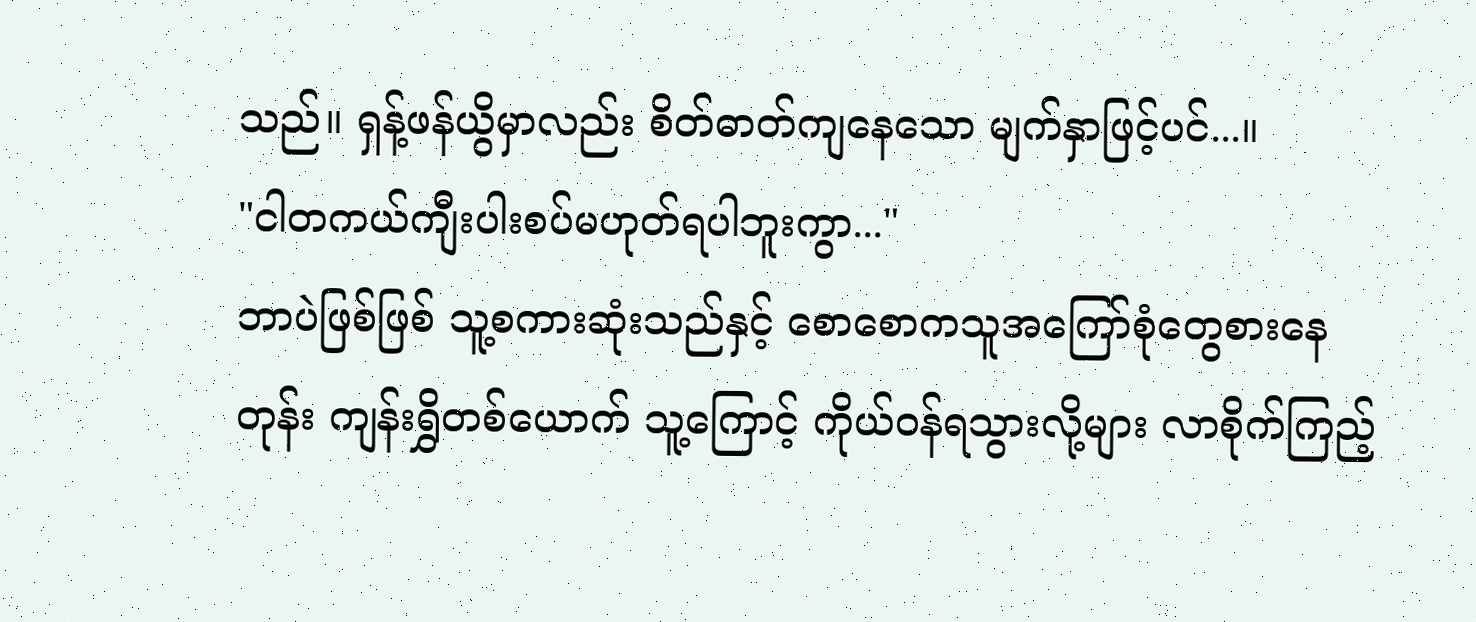သည်။ ရှန့်ဖန်ယွိမှာလည်း စိတ်ဓာတ်ကျနေသော မျက်နှာဖြင့်ပင်...။
"ငါတကယ်ကျီးပါးစပ်မဟုတ်ရပါဘူးကွာ..."
ဘာပဲဖြစ်ဖြစ် သူ့စကားဆုံးသည်နှင့် စောစောကသူအကြော်စုံတွေစားနေတုန်း ကျန်းရွှိတစ်ယောက် သူ့ကြောင့် ကိုယ်ဝန်ရသွားလို့များ လာစိုက်ကြည့်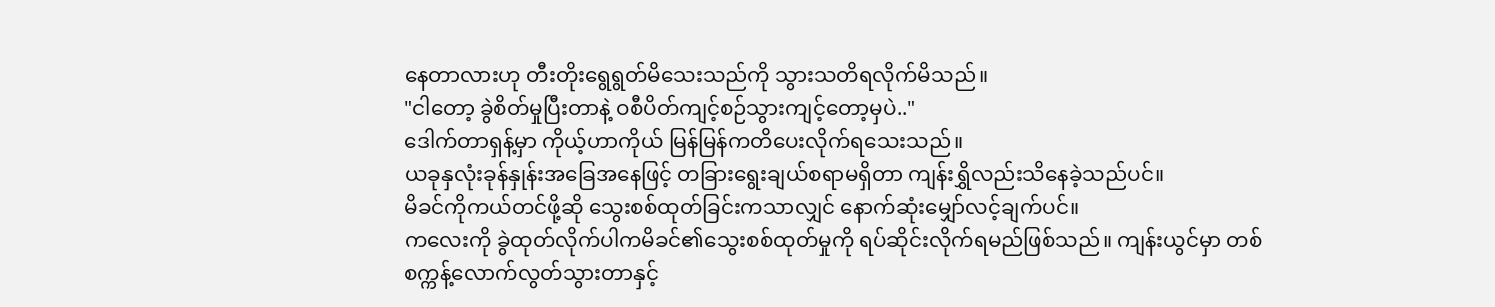နေတာလားဟု တီးတိုးရွေရွတ်မိသေးသည်ကို သွားသတိရလိုက်မိသည်။
"ငါတော့ ခွဲစိတ်မှုပြီးတာနဲ့ ဝစီပိတ်ကျင့်စဉ်သွားကျင့်တော့မှပဲ.."
ဒေါက်တာရှန့်မှာ ကိုယ့်ဟာကိုယ် မြန်မြန်ကတိပေးလိုက်ရသေးသည်။
ယခုနှလုံးခုန်နှုန်းအခြေအနေဖြင့် တခြားရွေးချယ်စရာမရှိတာ ကျန်းရွှိလည်းသိနေခဲ့သည်ပင်။
မိခင်ကိုကယ်တင်ဖို့ဆို သွေးစစ်ထုတ်ခြင်းကသာလျှင် နောက်ဆုံးမျှော်လင့်ချက်ပင်။
ကလေးကို ခွဲထုတ်လိုက်ပါကမိခင်၏သွေးစစ်ထုတ်မှုကို ရပ်ဆိုင်းလိုက်ရမည်ဖြစ်သည်။ ကျန်းယွင်မှာ တစ်စက္ကန့်လောက်လွတ်သွားတာနှင့်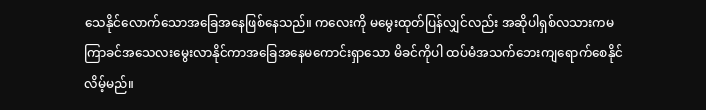သေနိုင်လောက်သောအခြေအနေဖြစ်နေသည်။ ကလေးကို မမွေးထုတ်ပြန်လျှင်လည်း အဆိုပါရှစ်လသားကမကြာခင်အသေလးမွေးလာနိုင်ကာအခြေအနေမကောင်းရှာသော မိခင်ကိုပါ ထပ်မံအသက်ဘေးကျရောက်စေနိုင်လိမ့်မည်။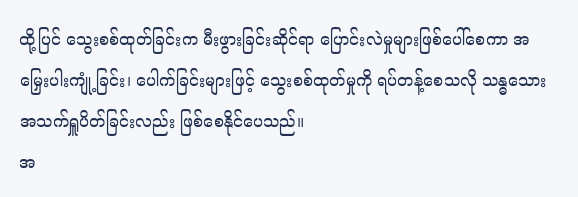ထို့ပြင် သွေးစစ်ထုတ်ခြင်းက မီးဖွားခြင်းဆိုင်ရာ ပြောင်းလဲမှုများဖြစ်ပေါ်စေကာ အမြှေးပါးကျုံ့ခြင်း၊ ပေါက်ခြင်းများဖြင့် သွေးစစ်ထုတ်မှုကို ရပ်တန့်စေသလို သန္ဓသေားအသက်ရှူပိတ်ခြင်းလည်း ဖြစ်စေနိုင်ပေသည်။
အ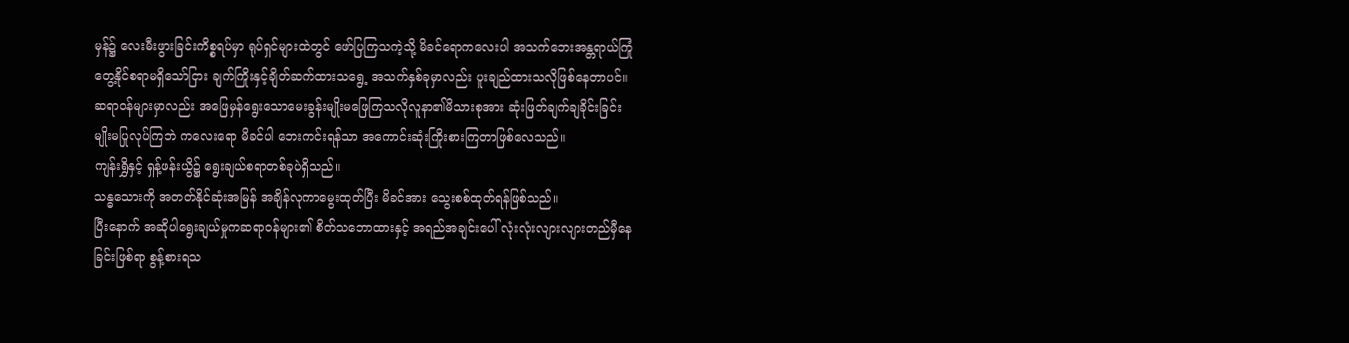မှန်၌ လေးမီးဖွားခြင်းကိစ္စရပ်မှာ ရုပ်ရှင်များထဲတွင် ဖော်ပြကြသကဲ့သို့ မိခင်ရောကလေးပါ အသက်ဘေးအန္တရာယ်ကြုံတွေ့နိုင်စရာမရှိသော်ငြား ချက်ကြိုးနှင့်ချိတ်ဆက်ထားသရွေ့ အသက်နှစ်ခုမှာလည်း ပူးချည်ထားသလိုဖြစ်နေတာပင်။
ဆရာဝန်များမှာလည်း အဖြေမှန်ရွေးသောမေးခွန်းမျိုးမဖြေကြသလိုလူနာ၏မိသားစုအား ဆုံးဖြတ်ချက်ချခိုင်းခြင်းမျိုးမပြုလုပ်ကြဘဲ ကလေးရော မိခင်ပါ ဘေးကင်းရန်သာ အကောင်းဆုံးကြိုးစားကြတာဖြစ်လေသည်။
ကျန်းရွှိနှင့် ရှန့်ဖန်းယွိ၌ ရွေးချယ်စရာတစ်ခုပဲရှိသည်။
သန္ဓသေားကို အတတ်နိုင်ဆုံးအမြန် အချိန်လုကာမွေးထုတ်ပြီး မိခင်အား သွေးစစ်ထုတ်ရန်ဖြစ်သည်။
ပြီးနောက် အဆိုပါရွေးချယ်မှုကဆရာဝန်များ၏ စိတ်သဘောထားနှင့် အရည်အချင်းပေါ် လုံးလုံးလျားလျားတည်မှီနေခြင်းဖြစ်ရာ စွန့်စားရသ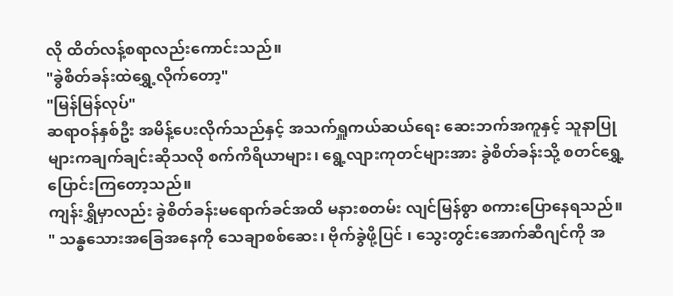လို ထိတ်လန့်စရာလည်းကောင်းသည်။
"ခွဲစိတ်ခန်းထဲရွှေ့လိုက်တော့"
"မြန်မြန်လုပ်"
ဆရာဝန်နှစ်ဦး အမိန့်ပေးလိုက်သည်နှင့် အသက်ရှူကယ်ဆယ်ရေး ဆေးဘက်အကူနှင့် သူနာပြုများကချက်ချင်းဆိုသလို စက်ကိရိယာများ၊ ရွေ့လျားကုတင်များအား ခွဲစိတ်ခန်းသို့ စတင်ရွှေ့ပြောင်းကြတော့သည်။
ကျန်းရွှိမှာလည်း ခွဲစိတ်ခန်းမရောက်ခင်အထိ မနားစတမ်း လျင်မြန်စွာ စကားပြောနေရသည်။
" သန္ဓသေားအခြေအနေကို သေချာစစ်ဆေး၊ ဗိုက်ခွဲဖို့ပြင် ၊ သွေးတွင်းအောက်ဆီဂျင်ကို အ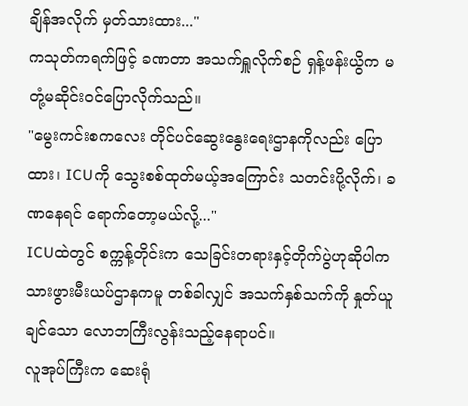ချိန်အလိုက် မှတ်သားထား..."
ကသုတ်ကရက်ဖြင့် ခဏတာ အသက်ရှူလိုက်စဉ် ရှန့်ဖန်းယွိက မတုံ့မဆိုင်းဝင်ပြောလိုက်သည်။
"မွေးကင်းစကလေး တိုင်ပင်ဆွေးနွေးရေးဌာနကိုလည်း ပြောထား၊ ICUကို သွေးစစ်ထုတ်မယ့်အကြောင်း သတင်းပို့လိုက်၊ ခဏနေရင် ရောက်တော့မယ်လို့..."
ICUထဲတွင် စက္ကန့်တိုင်းက သေခြင်းတရားနှင့်တိုက်ပွဲဟုဆိုပါက သားဖွားမီးယပ်ဌာနကမူ တစ်ခါလျှင် အသက်နှစ်သက်ကို နှုတ်ယူချင်သော လောဘကြီးလွန်းသည့်နေရာပင်။
လူအုပ်ကြီးက ဆေးရုံ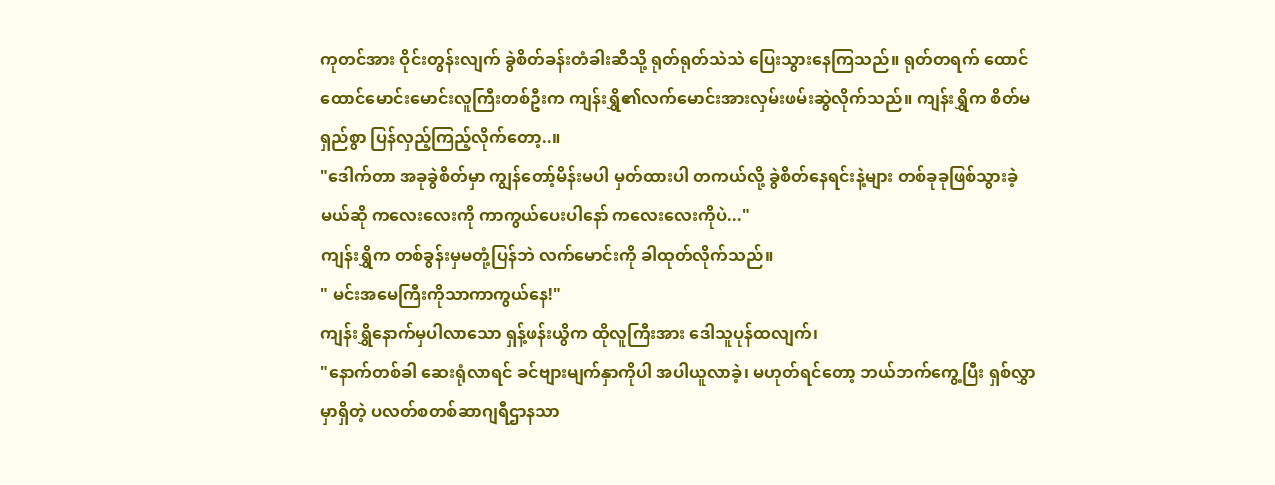ကုတင်အား ဝိုင်းတွန်းလျက် ခွဲစိတ်ခန်းတံခါးဆီသို့ ရုတ်ရုတ်သဲသဲ ပြေးသွားနေကြသည်။ ရုတ်တရက် ထောင်ထောင်မောင်းမောင်းလူကြီးတစ်ဦးက ကျန်းရွှိ၏လက်မောင်းအားလှမ်းဖမ်းဆွဲလိုက်သည်။ ကျန်းရွှိက စိတ်မရှည်စွာ ပြန်လှည့်ကြည့်လိုက်တော့..။
"ဒေါက်တာ အခုခွဲစိတ်မှာ ကျွန်တော့်မိန်းမပါ မှတ်ထားပါ တကယ်လို့ ခွဲစိတ်နေရင်းနဲ့များ တစ်ခုခုဖြစ်သွားခဲ့မယ်ဆို ကလေးလေးကို ကာကွယ်ပေးပါနော် ကလေးလေးကိုပဲ..."
ကျန်းရွှိက တစ်ခွန်းမှမတုံ့ပြန်ဘဲ လက်မောင်းကို ခါထုတ်လိုက်သည်။
" မင်းအမေကြီးကိုသာကာကွယ်နေ!"
ကျန်းရွှိနောက်မှပါလာသော ရှန့်ဖန်းယွိက ထိုလူကြီးအား ဒေါသူပုန်ထလျက်၊
"နောက်တစ်ခါ ဆေးရုံလာရင် ခင်ဗျားမျက်နှာကိုပါ အပါယူလာခဲ့၊ မဟုတ်ရင်တော့ ဘယ်ဘက်ကွေ့ပြီး ရှစ်လွှာမှာရှိတဲ့ ပလတ်စတစ်ဆာဂျရီဌာနသာ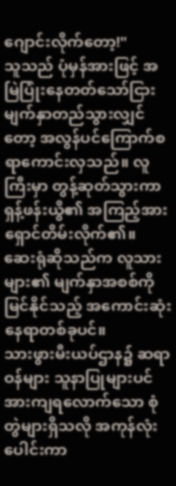ဂျောင်းလိုက်တော့!"
သူသည် ပုံမှန်အားဖြင့် အမြဲပြုံးနေတတ်သော်ငြား မျက်နှာတည်သွားလျှင်တော့ အလွန်ပင်ကြောက်စရာကောင်းလှသည်။ လူကြီးမှာ တွန့်ဆုတ်သွားကာ ရှန့်ဖန်းယွိ၏ အကြည့်အားရှောင်တိမ်းလိုက်၏။
ဆေးရုံဆိုသည်က လူသားများ၏ မျက်နှာအစစ်ကို မြင်နိုင်သည့် အကောင်းဆုံးနေရာတစ်ခုပင်။
သားဖွားမီးယပ်ဌာန၌ ဆရာဝန်များ သူနာပြုများပင် အားကျရလောက်သော စုံတွဲများရှိသလို အကုန်လုံးပေါင်းကာ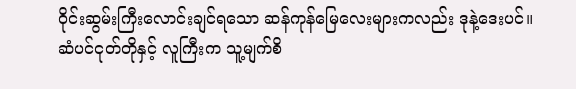ဝိုင်းဆွမ်းကြီးလောင်းချင်ရသော ဆန်ကုန်မြေလေးများကလည်း ဒုနဲ့ဒေးပင်။
ဆံပင်ငုတ်တိုနှင့် လူကြီးက သူ့မျက်စိ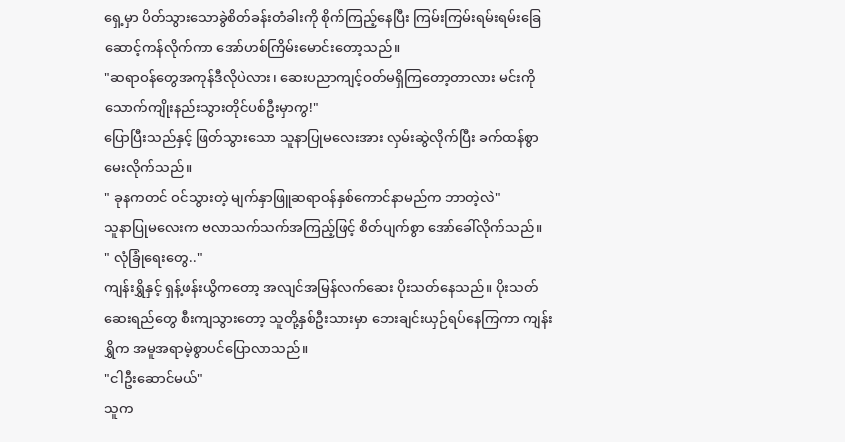ရှေ့မှာ ပိတ်သွားသောခွဲစိတ်ခန်းတံခါးကို စိုက်ကြည့်နေပြီး ကြမ်းကြမ်းရမ်းရမ်းခြေဆောင့်ကန်လိုက်ကာ အော်ဟစ်ကြိမ်းမောင်းတော့သည်။
"ဆရာဝန်တွေအကုန်ဒီလိုပဲလား၊ ဆေးပညာကျင့်ဝတ်မရှိကြတော့တာလား မင်းကို သောက်ကျိုးနည်းသွားတိုင်ပစ်ဦးမှာကွ!"
ပြောပြီးသည်နှင့် ဖြတ်သွားသော သူနာပြုမလေးအား လှမ်းဆွဲလိုက်ပြီး ခက်ထန်စွာမေးလိုက်သည်။
" ခုနကတင် ဝင်သွားတဲ့ မျက်နှာဖြူဆရာဝန်နှစ်ကောင်နာမည်က ဘာတဲ့လဲ"
သူနာပြုမလေးက ဗလာသက်သက်အကြည့်ဖြင့် စိတ်ပျက်စွာ အော်ခေါ်လိုက်သည်။
" လုံခြုံရေးတွေ.."
ကျန်းရွှိနှင့် ရှန့်ဖန်းယွိကတော့ အလျင်အမြန်လက်ဆေး ပိုးသတ်နေသည်။ ပိုးသတ်ဆေးရည်တွေ စီးကျသွားတော့ သူတို့နှစ်ဦးသားမှာ ဘေးချင်းယှဉ်ရပ်နေကြကာ ကျန်းရွှိက အမူအရာမဲ့စွာပင်ပြောလာသည်။
"ငါဦးဆောင်မယ်"
သူက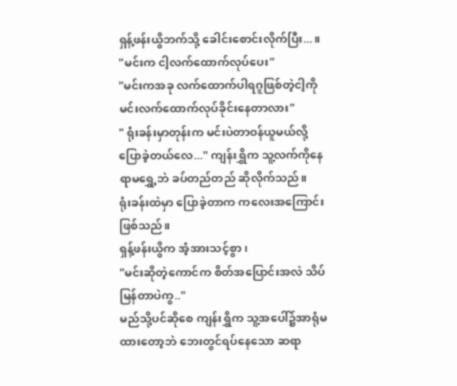ရှန့်ဖန်းယွိဘက်သို့ ခေါင်းစောင်းလိုက်ပြီး...။
"မင်းက ငါ့လက်ထောက်လုပ်ပေး"
"မင်းကအခု လက်ထောက်ပါရဂူဖြစ်တဲ့ငါ့ကို မင်းလက်ထောက်လုပ်ခိုင်းနေတာလား"
" ရုံးခန်းမှာတုန်းက မင်းပဲတာဝန်ယူမယ်လို့ပြောခဲ့တယ်လေ..." ကျန်းရွှိက သူ့လက်ကိုနေရာမရွှေ့ဘဲ ခပ်တည်တည် ဆိုလိုက်သည်။
ရုံးခန်းထဲမှာ ပြောခဲ့တာက ကလေးအကြောင်းဖြစ်သည်။
ရှန့်ဖန်းယွိက အံ့အားသင့်စွာ၊
"မင်းဆိုတဲ့ကောင်က စိတ်အပြောင်းအလဲ သိပ်မြန်တာပဲကွ.."
မည်သို့ပင်ဆိုစေ ကျန်းရွှိက သူ့အပေါ်၌အာရုံမထားတော့ဘဲ ဘေးတွင်ရပ်နေသော ဆရာ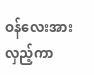ဝန်လေးအား လှည့်ကာ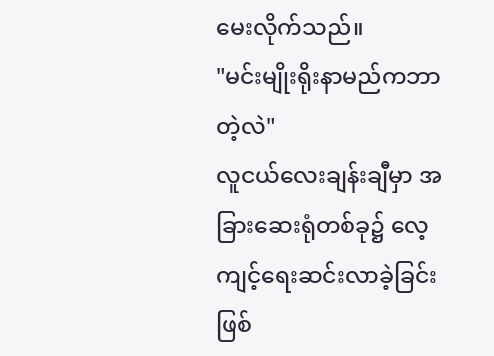မေးလိုက်သည်။
"မင်းမျိုးရိုးနာမည်ကဘာတဲ့လဲ"
လူငယ်လေးချန်းချီမှာ အခြားဆေးရုံတစ်ခု၌ လေ့ကျင့်ရေးဆင်းလာခဲ့ခြင်းဖြစ်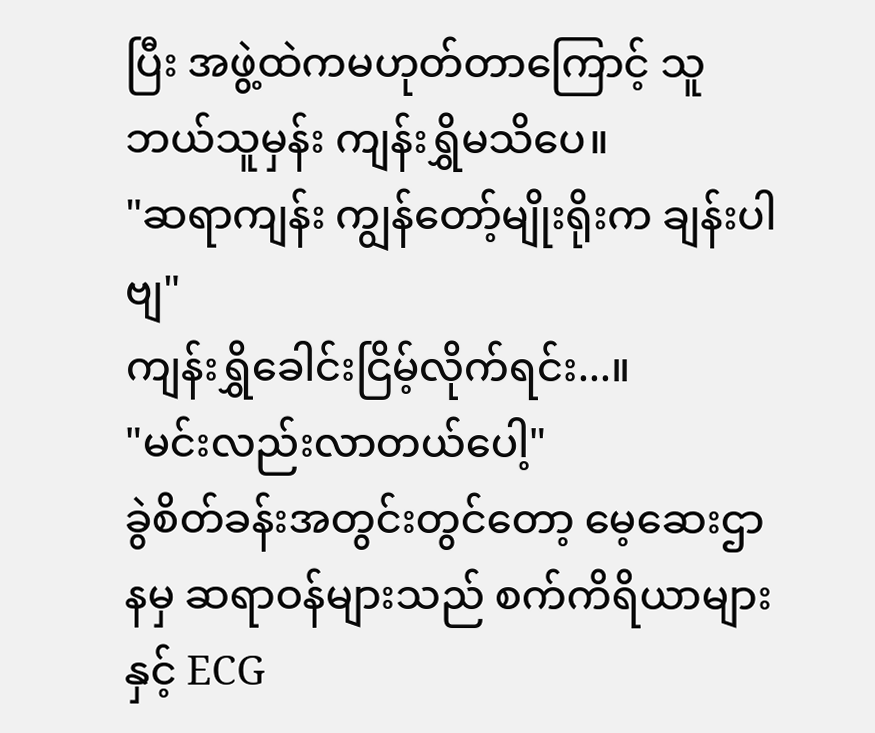ပြီး အဖွဲ့ထဲကမဟုတ်တာကြောင့် သူဘယ်သူမှန်း ကျန်းရွှိမသိပေ။
"ဆရာကျန်း ကျွန်တော့်မျိုးရိုးက ချန်းပါဗျ"
ကျန်းရွှိခေါင်းငြိမ့်လိုက်ရင်း...။
"မင်းလည်းလာတယ်ပေါ့"
ခွဲစိတ်ခန်းအတွင်းတွင်တော့ မေ့ဆေးဌာနမှ ဆရာဝန်များသည် စက်ကိရိယာများနှင့် ECG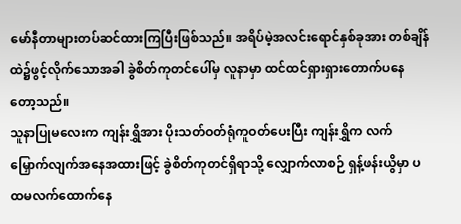မော်နီတာများတပ်ဆင်ထားကြပြီးဖြစ်သည်။ အရိပ်မဲ့အလင်းရောင်နှစ်ခုအား တစ်ချိန်ထဲ၌ဖွင့်လိုက်သောအခါ ခွဲစိတ်ကုတင်ပေါ်မှ လူနာမှာ ထင်ထင်ရှားရှားတောက်ပနေတော့သည်။
သူနာပြုမလေးက ကျန်းရွှိအား ပိုးသတ်ဝတ်ရုံကူဝတ်ပေးပြီး ကျန်းရွှိက လက်မြှောက်လျက်အနေအထားဖြင့် ခွဲစိတ်ကုတင်ရှိရာသို့ လျှောက်လာစဉ် ရှန့်ဖန်းယွိမှာ ပထမလက်ထောက်နေ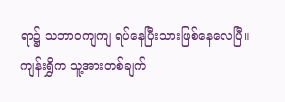ရာ၌ သဘာဝကျကျ ရပ်နေပြီးသားဖြစ်နေလေပြီ။
ကျန်းရွှိက သူ့အားတစ်ချက်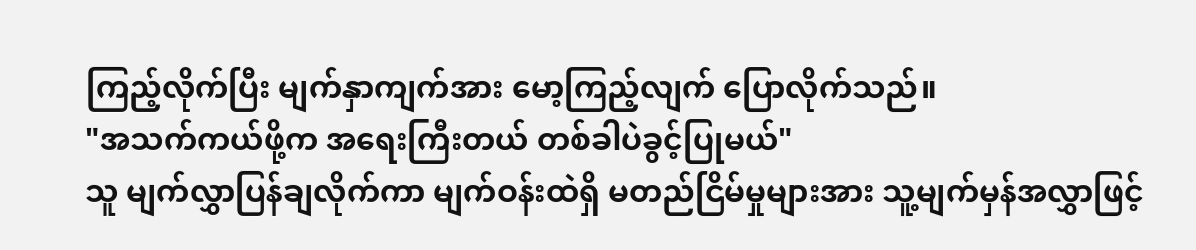ကြည့်လိုက်ပြီး မျက်နှာကျက်အား မော့ကြည့်လျက် ပြောလိုက်သည်။
"အသက်ကယ်ဖို့က အရေးကြီးတယ် တစ်ခါပဲခွင့်ပြုမယ်"
သူ မျက်လွှာပြန်ချလိုက်ကာ မျက်ဝန်းထဲရှိ မတည်ငြိမ်မှုများအား သူ့မျက်မှန်အလွှာဖြင့်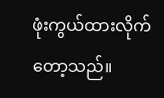ဖုံးကွယ်ထားလိုက်တော့သည်။